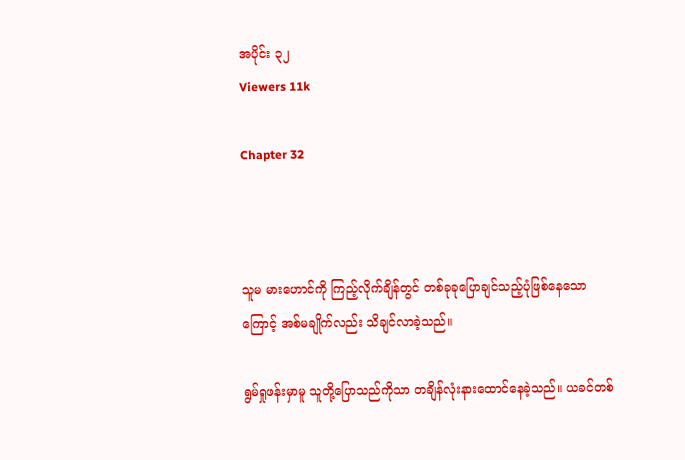အပိုင်း ၃၂
Viewers 11k

Chapter 32



သူမ မားဟောင်ကို ကြည့်လိုက်ချိန်တွင် တစ်ခုခုပြောချင်သည့်ပုံဖြစ်နေသောကြောင့် အစ်မချိုက်လည်း သိချင်လာခဲ့သည်။

ရွမ်ရှုဖန်းမှာမူ သူတို့ပြောသည်ကိုသာ တချိန်လုံးနားထောင်နေခဲ့သည်။ ယခင်တစ်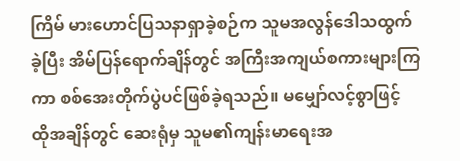ကြိမ် မားဟောင်ပြသနာရှာခဲ့စဉ်က သူမအလွန်ဒေါသထွက်ခဲ့ပြီး အိမ်ပြန်ရောက်ချိန်တွင် အကြီးအကျယ်စကားများကြကာ စစ်အေးတိုက်ပွဲပင်ဖြစ်ခဲ့ရသည်။ မမျှော်လင့်စွာဖြင့် ထိုအချိန်တွင် ဆေးရုံမှ သူမ၏ကျန်းမာရေးအ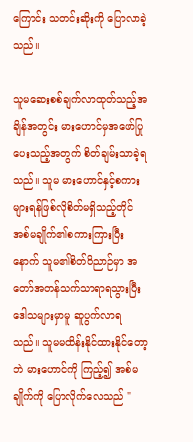ကြောင်း သတင်းဆိုးကို ပြောလာခဲ့သည်။

သူမဆေးစစ်ချက်လာထုတ်သည့်အချိန်အတွင်း မားဟောင်မှအဖော်ပြုပေးသည့်အတွက် စိတ်ချမ်းသာခဲ့ရသည်။ သူမ မားဟောင်နှင့်စကားများရန်ဖြစ်လိုစိတ်မရှိသည့်တိုင် အစ်မချိုက်၏စကားကြားပြီးနောက် သူမ၏စိတ်ဝိညာဉ်မှာ အတော်အတန်သက်သာရာရသွားပြီး ဒေါသများမှာမူ ဆူပွက်လာရသည်။ သူမမထိန်းနိုင်ထားနိုင်တော့ဘဲ မားဟောင်ကို ကြည့်၍ အစ်မချိုက်ကို ပြောလိုက်လေသည် "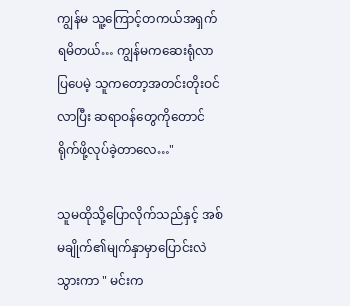ကျွန်မ သူ့ကြောင့်တကယ်အရှက်ရမိတယ်… ကျွန်မကဆေးရုံလာပြပေမဲ့ သူကတော့အတင်းတိုးဝင်လာပြီး ဆရာဝန်တွေကိုတောင်ရိုက်ဖို့လုပ်ခဲ့တာလေ…"

သူမထိုသို့ပြောလိုက်သည်နှင့် အစ်မချိုက်၏မျက်နှာမှာပြောင်းလဲသွားကာ " မင်းက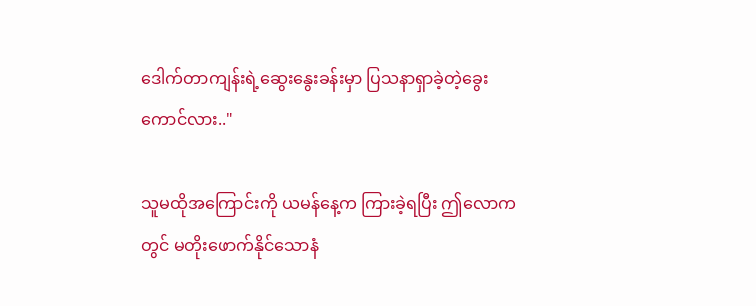ဒေါက်တာကျန်းရဲ့ဆွေးနွေးခန်းမှာ ပြသနာရှာခဲ့တဲ့ခွေးကောင်လား.."

သူမထို‌အကြောင်းကို ယမန်နေ့က ကြားခဲ့ရပြီး ဤလောကတွင် မတိုးဖောက်နိုင်သောနံ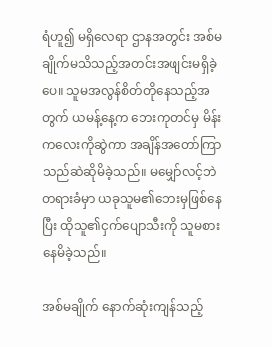ရံဟူ၍ မရှိလေရာ ဌာနအတွင်း အစ်မချိုက်မသိသည့်အတင်းအဖျင်းမရှိခဲ့ပေ။ သူမအလွန်စိတ်တိုနေသည့်အတွက် ယမန့်နေ့က ဘေးကုတင်မှ မိန်းကလေးကိုဆွဲကာ အချိန်အတော်ကြာသည်ဆဲဆိုမိခဲ့သည်။ မမျှော်လင့်ဘဲ တရားခံမှာ ယခုသူမ၏ဘေးမှဖြစ်နေပြီး ထိုသူ၏ငှက်ပျောသီးကို သူမစားနေမိခဲ့သည်။

အစ်မချိုက် နောက်ဆုံးကျန်သည့်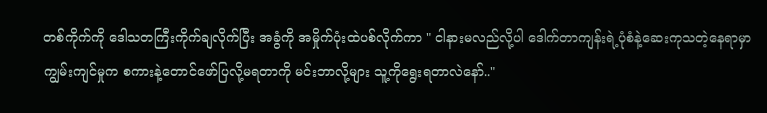တစ်ကိုက်ကို ဒေါသတကြီးကိုက်ချလိုက်ပြီး အခွံကို အမှိုက်ပုံးထဲပစ်လိုက်ကာ " ငါနားမလည်လို့ပါ ဒေါက်တာကျန်းရဲ့ပုံစံနဲ့ဆေးကုသတဲ့နေရာမှာကျွမ်းကျင်မှုက စကားနဲ့တောင်ဖော်ပြလို့မရတာကို မင်းဘာလို့များ သူ့ကိုရွေးရတာလဲနော်.."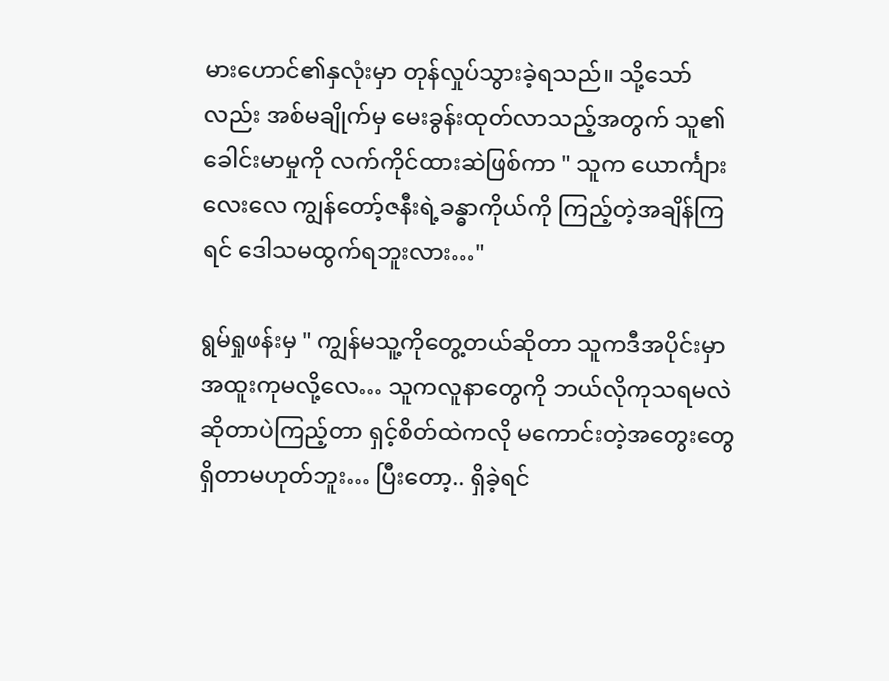မားဟောင်၏နှလုံးမှာ တုန်လှုပ်သွားခဲ့ရသည်။ သို့သော်လည်း အစ်မချိုက်မှ မေးခွန်းထုတ်လာသည့်အတွက် သူ၏ခေါင်းမာမှုကို လက်ကိုင်ထားဆဲဖြစ်ကာ " သူက ယောင်္ကျားလေးလေ ကျွန်တော့်ဇနီးရဲ့ခန္ဓာကိုယ်ကို ကြည့်တဲ့အချိန်ကြရင် ဒေါသမထွက်ရဘူးလား…"

ရွမ်ရှုဖန်းမှ " ကျွန်မသူ့ကိုတွေ့တယ်ဆိုတာ သူကဒီအပိုင်းမှာအထူးကုမလို့လေ… သူကလူနာတွေကို ဘယ်လိုကုသရမလဲဆိုတာပဲကြည့်တာ ရှင့်စိတ်ထဲကလို မကောင်းတဲ့အတွေးတွေရှိတာမဟုတ်ဘူး… ပြီးတော့.. ရှိခဲ့ရင်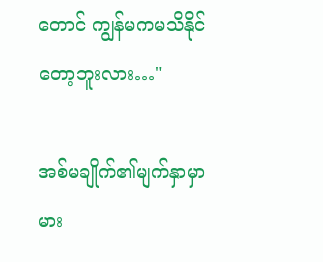တောင် ကျွန်မကမသိနိုင်တော့ဘူးလား…"

အစ်မချိုက်၏မျက်နှာမှာ မား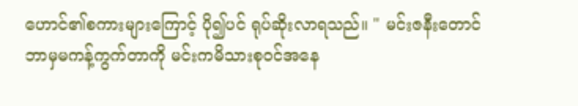ဟောင်၏စကားများကြောင့် ပို၍ပင် ရုပ်ဆိုးလာရသည်။ " မင်းဇနီးတောင် ဘာမှမကန့်ကွက်တာကို မင်းကမိသားစုဝင်အနေ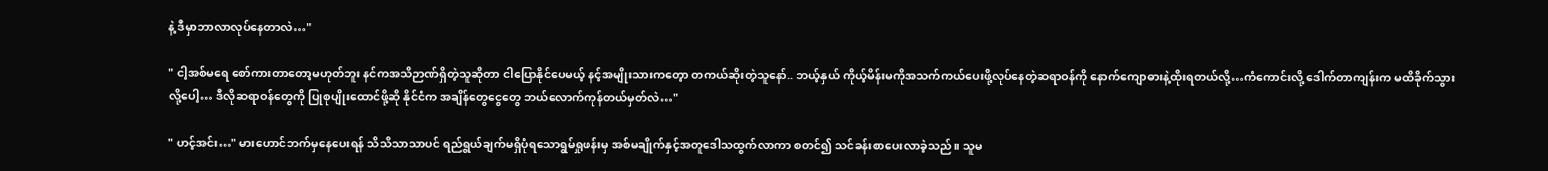နဲ့ ဒီမှာဘာလာလုပ်နေတာလဲ…"

" ငါ့အစ်မရေ စော်ကားတာတော့မဟုတ်ဘူး နင်ကအသိဉာဏ်ရှိတဲ့သူဆိုတာ ငါပြောနိုင်ပေမယ့် နင့်အမျိုးသားကတေ့ာ တကယ်ဆိုးတဲ့သူနော်.. ဘယ့်နှယ် ကိုယ့်မိန်းမကိုအသက်ကယ်ပေးဖို့လုပ်နေတဲ့ဆရာဝန်ကို နောက်ကျောဓားနဲ့ထိုးရတယ်လို့…ကံကောင်းလို့ ဒေါက်တာကျန်းက မထိခိုက်သွားလို့ပေါ့… ဒီလိုဆရာဝန်တွေကို ပြုစုပျိုးထောင်ဖို့ဆို နိုင်ငံက အချိန်တွေငွေတွေ ဘယ်လောက်ကုန်တယ်မှတ်လဲ…"

" ဟင့်အင်း…" မားဟောင်ဘက်မှနေပေးရန် သိသိသာသာပင် ရည်ရွယ်ချက်မရှိပုံရသောရွမ်ရှုဖန်းမှ အစ်မချိုက်နှင့်အတူဒေါသထွက်လာကာ စတင်၍ သင်ခန်းစာပေးလာခဲ့သည်။ သူမ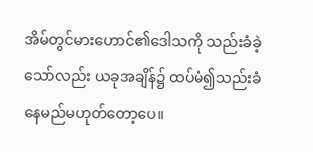အိမ်တွင်မားဟောင်၏ဒေါသကို သည်းခံခဲ့သော်လည်း ယခုအချိန်၌ ထပ်မံ၍သည်းခံနေမည်မဟုတ်တော့ပေ။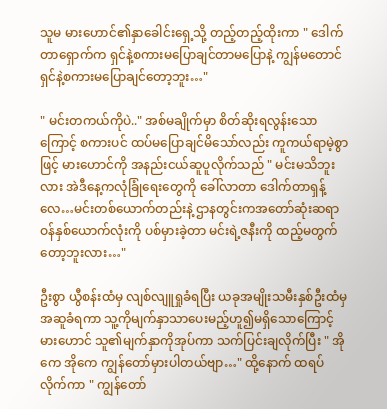သူမ မားဟောင်၏နှာခေါင်းရှေ့သို့ တည့်တည့်ထိုးကာ " ဒေါက်တာရှောက်က ရှင်နဲ့စကားမပြောချင်တာမပြောနဲ့ ကျွန်မတောင်ရှင်နဲ့စကားမပြောချင်တော့ဘူး…"

" မင်းတကယ်ကိုပဲ.." အစ်မချိုက်မှာ စိတ်ဆိုးရလွန်းသောကြောင့် စကားပင် ထပ်မပြောချင်မိသော်လည်း ကူကယ်ရာမဲ့စွာဖြင့် မားဟောင်ကို အနည်းငယ်ဆူပူလိုက်သည် " မင်းမသိဘူးလား အဲဒီနေ့ကလုံခြုံရေးတွေကို ခေါ်လာတာ ဒေါက်တာရှန့်လေ…မင်းတစ်ယောက်တည်းနဲ့ ဌာနတွင်းကအတော်ဆုံးဆရာဝန်နှစ်ယောက်လုံးကို ပစ်မှားခဲ့တာ မင်းရဲ့ဇနီးကို ထည့်မတွက်တော့ဘူးလား…"

ဦးစွာ ယွီစန်းထံမှ လျစ်လျူရှုခံရပြီး ယခုအမျိုးသမီးနှစ်ဦးထံမှ အဆူခံရကာ သူ့ကိုမျက်နှာသာပေးမည့်ဟူ၍မရှိသောကြောင့် မားဟောင် သူ၏မျက်နှာကိုအုပ်ကာ သက်ပြင်းချလိုက်ပြီး " အိုကေ အိုကေ ကျွန်တော်မှားပါတယ်ဗျာ…" ထို့နောက် ထရပ်လိုက်ကာ " ကျွန်တော်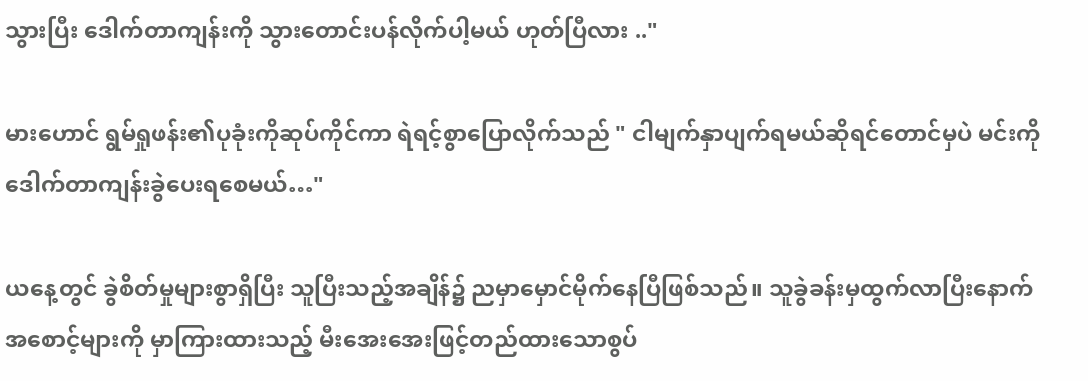သွားပြီး ဒေါက်တာကျန်းကို သွား‌တောင်းပန်လိုက်ပါ့မယ် ဟုတ်ပြီလား .."

မားဟောင် ရွမ်ရှုဖန်း၏ပုခုံးကိုဆုပ်ကိုင်ကာ ရဲရင့်စွာပြောလိုက်သည် " ငါမျက်နှာပျက်ရမယ်ဆိုရင်တောင်မှပဲ မင်းကိုဒေါက်တာကျန်းခွဲပေးရစေမယ်…"

ယနေ့တွင် ခွဲစိတ်မှုများစွာရှိပြီး သူပြီးသည့်အချိန်၌ ညမှာမှောင်မိုက်နေပြီဖြစ်သည်။ သူခွဲခန်းမှထွက်လာပြီးနောက် အစောင့်များကို မှာကြားထားသည့် မီးအေးအေးဖြင့်တည်ထားသောစွပ်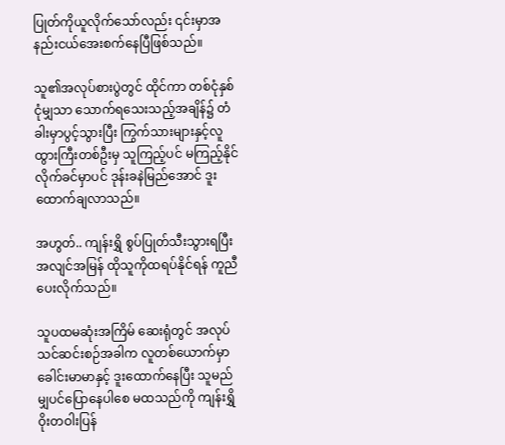ပြုတ်ကိုယူလိုက်သော်လည်း ၎င်းမှာအနည်းငယ်အေးစက်နေပြီဖြစ်သည်။

သူ၏အလုပ်စားပွဲတွင် ထိုင်ကာ တစ်ငုံနှစ်ငုံမျှသာ သောက်ရသေးသည့်အချိန်၌ တံခါးမှာပွင့်သွားပြီး ကြွက်သားများနှင့်လူထွားကြီးတစ်ဦးမှ သူကြည့်ပင် မကြည့်နိုင်လိုက်ခင်မှာပင် ဒုန်းခနဲမြည်အောင် ဒူးထောက်ချလာသည်။

အဟွတ်.. ကျန်းရွှိ စွပ်ပြုတ်သီးသွားရပြီး အလျင်အမြန် ထိုသူကိုထရပ်နိုင်ရန် ကူညီပေးလိုက်သည်။

သူပထမဆုံးအကြိမ် ဆေးရုံတွင် အလုပ်သင်ဆင်းစဉ်အခါက လူတစ်ယောက်မှာခေါင်းမာမာနှင့် ဒူးထောက်နေပြီး သူမည်မျှပင်ပြောနေပါစေ မထသည်ကို ကျန်းရွှိ ဝိုးတဝါးပြန်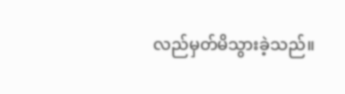လည်မှတ်မိသွားခဲ့သည်။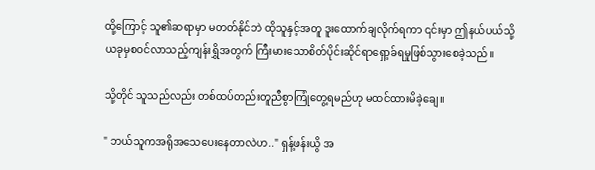ထို့ကြောင့် သူ၏ဆရာမှာ မတတ်နိုင်ဘဲ ထိုသူနှင့်အတူ ဒူးထောက်ချလိုက်ရကာ ၎င်းမှာ ဤနယ်ပယ်သို့ ယခုမှစဝင်လာသည့်ကျန်းရွှိအတွက် ကြီးမားသောစိတ်ပိုင်းဆိုင်ရာရှော့ခ်ရမှုဖြစ်သွားစေခဲ့သည်။

သို့တိုင် သူသည်လည်း တစ်ထပ်တည်းတူညီစွာကြုံတွေ့ရမည်ဟု မထင်ထားမိခဲ့ချေ။

" ဘယ်သူကအရိုအသေပေးနေတာလဲဟ.." ရှန့်ဖန်းယွိ အ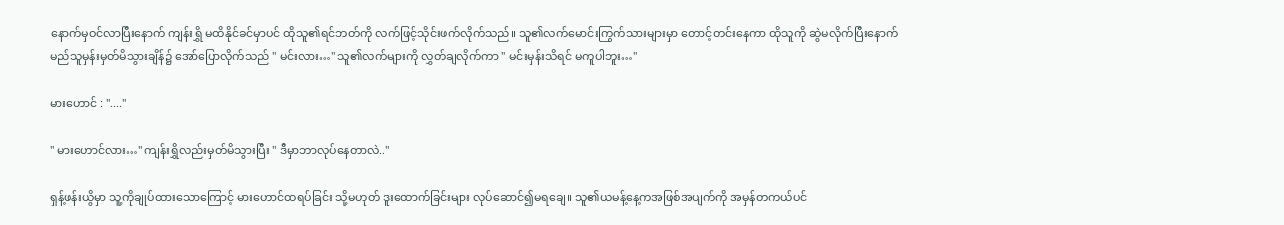နောက်မှဝင်လာပြီးနောက် ကျန်းရွှိ မထိနိုင်ခင်မှာပင် ထိုသူ၏ရင်ဘတ်ကို လက်ဖြင့်သိုင်းဖက်လိုက်သည်။ သူ၏လက်‌မောင်းကြွက်သားများမှာ တောင့်တင်းနေကာ ထိုသူကို ဆွဲမလိုက်ပြီးနောက် မည်သူမှန်းမှတ်မိသွားချိန်၌ အော်ပြောလိုက်သည် " မင်းလား…" သူ၏လက်များကို လွှတ်ချလိုက်ကာ " မင်းမှန်းသိရင် မကူပါဘူး…"

မားဟောင် : "...."

" မားဟောင်လား…" ကျန်းရွှိလည်းမှတ်မိသွားပြီး " ဒီမှာဘာလုပ်နေတာလဲ.."

ရှန့်ဖန်းယွိမှာ သူ့ကိုချုပ်ထားသောကြောင့် မားဟောင်ထရပ်ခြင်း သို့မဟုတ် ဒူးထောက်ခြင်းများ လုပ်ဆောင်၍မရချေ။ သူ၏ယမန့်နေ့ကအဖြစ်အပျက်ကို အမှန်တကယ်ပင်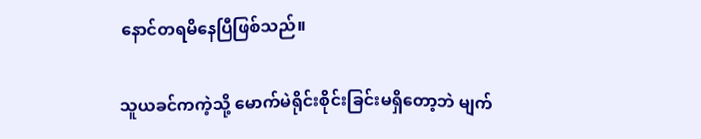နောင်တရမိနေပြီဖြစ်သည်။

သူယခင်ကကဲ့သို့ မောက်မဲရိုင်းစိုင်းခြင်းမရှိတော့ဘဲ မျက်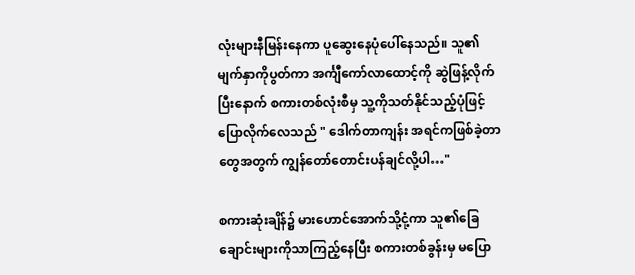လုံးများနီမြန်းနေကာ ပူဆွေးနေပုံပေါ်နေသည်။ သူ၏မျက်နှာကိုပွတ်ကာ အင်္ကျီကော်လာထောင့်ကို ဆွဲဖြန့်လိုက်ပြီးနောက် စကားတစ်လုံးစီမှ သူ့ကိုသတ်နိုင်သည့်ပုံဖြင့် ပြောလိုက်လေသည် " ဒေါက်တာကျန်း အရင်ကဖြစ်ခဲ့တာတွေအတွက် ကျွန်တော်တောင်းပန်ချင်လို့ပါ…"

စကားဆုံးချိန်၌ မားဟောင်အောက်သို့ငုံ့ကာ သူ၏ခြေချောင်းများကိုသာကြည့်နေပြီး စကားတစ်ခွန်းမှ မပြော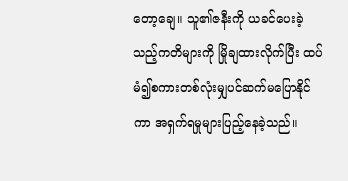တော့ချေ။ သူ၏ဇနီးကို ယခင်ပေးခဲ့သည့်ကတိများကို မြိုချထားလိုက်ပြီး ထပ်မံ၍စကားတစ်လုံးမျှပင်ဆက်မပြောနိုင်ကာ အရှက်ရမှုများပြည့်နေခဲ့သည်။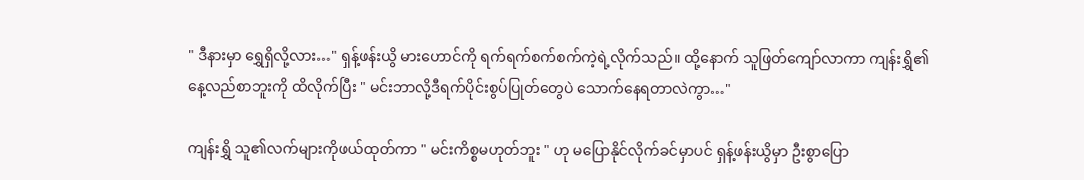" ဒီ‌နားမှာ ရွှေရှိလို့လား…" ရှန့်ဖန်းယွိ မားဟောင်ကို ရက်ရက်စက်စက်ကဲ့ရဲ့လိုက်သည်။ ထို့နောက် သူဖြတ်ကျော်လာကာ ကျန်းရွှိ၏နေ့လည်စာဘူးကို ထိလိုက်ပြီး " မင်းဘာလို့ဒီရက်ပိုင်းစွပ်ပြုတ်တွေပဲ သောက်နေရတာလဲကွာ…"

ကျန်းရွှိ သူ၏လက်များကိုဖယ်ထုတ်ကာ " မင်းကိစ္စမဟုတ်ဘူး " ဟု မပြောနိုင်လိုက်ခင်မှာပင် ရှန့်ဖန်းယွိမှာ ဦးစွာပြော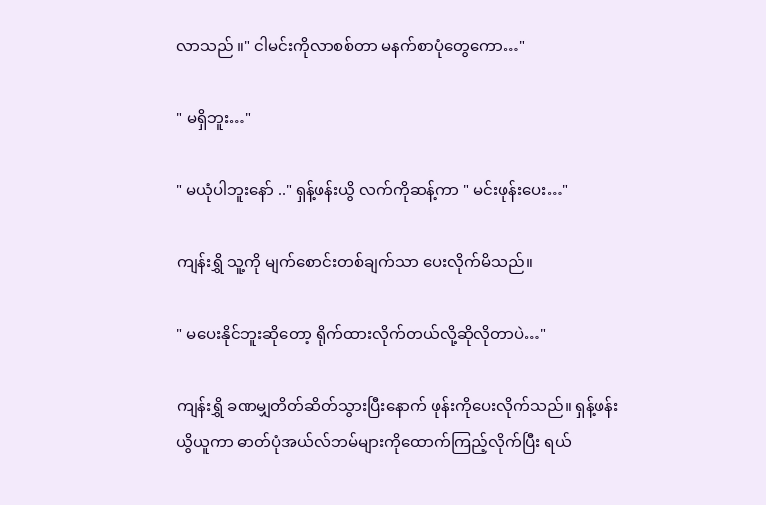လာသည် ။" ငါမင်းကိုလာစစ်တာ မနက်စာပုံတွေကော…"

" မရှိဘူး…"

" မယုံပါဘူးနော် .." ရှန့်ဖန်းယွိ လက်ကိုဆန့်ကာ " မင်းဖုန်းပေး…"

ကျန်းရွှိ သူ့ကို မျက်စောင်းတစ်ချက်သာ ပေးလိုက်မိသည်။

" မပေးနိုင်ဘူးဆိုတော့ ရိုက်ထားလိုက်တယ်လို့ဆိုလိုတာပဲ…"

ကျန်းရွှိ ခဏမျှတိတ်ဆိတ်သွားပြီးနောက် ဖုန်းကိုပေးလိုက်သည်။ ရှန့်ဖန်းယွိယူကာ ဓာတ်ပုံအယ်လ်ဘမ်များကိုထောက်ကြည့်လိုက်ပြီး ရယ်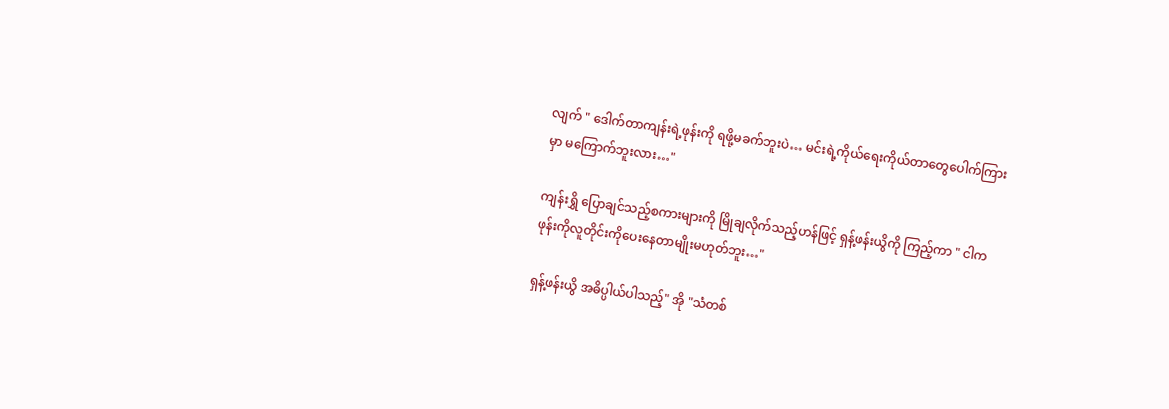လျက် " ဒေါက်တာကျန်းရဲ့ဖုန်းကို ရဖို့မခက်ဘူးပဲ… မင်းရဲ့ကိုယ်ရေးကိုယ်တာတွေပေါက်ကြားမှာ မကြောက်ဘူးလား…"

ကျန်းရွှိ ပြောချင်သည့်စကားများကို မြိုချလိုက်သည့်ဟန်ဖြင့် ရှန့်ဖန်းယွိကို ကြည့်ကာ " ငါကဖုန်းကိုလူတိုင်းကိုပေးနေတာမျိုးမဟုတ်ဘူး…"

ရှန့်ဖန်းယွိ အဓိပ္ပါယ်ပါသည့်" အို "သံတစ်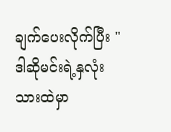ချက်ပေးလိုက်ပြီး " ဒါဆိုမင်းရဲ့နှလုံးသားထဲမှာ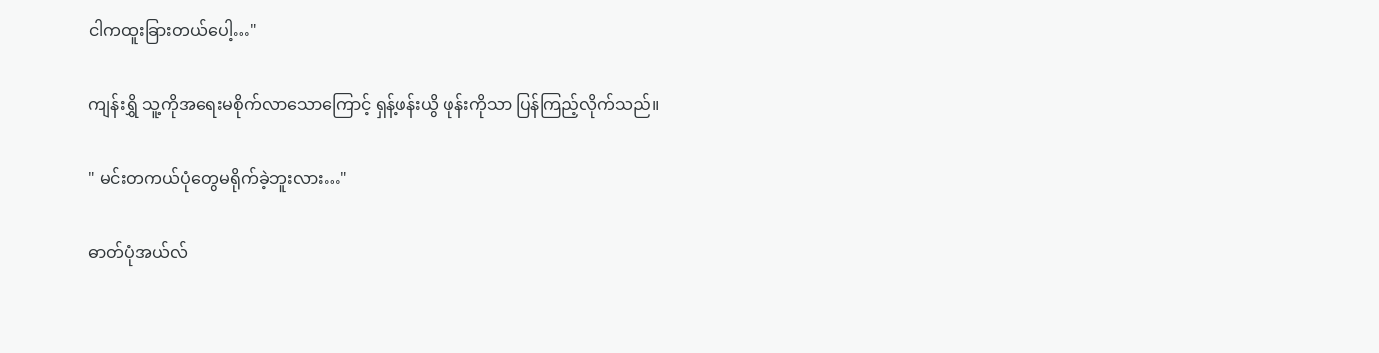ငါကထူးခြားတယ်ပေါ့…"

ကျန်းရွှိ သူ့ကိုအရေးမစိုက်လာသောကြောင့် ရှန့်ဖန်းယွိ ဖုန်းကိုသာ ပြန်ကြည့်လိုက်သည်။

" မင်းတကယ်ပုံတွေမရိုက်ခဲ့ဘူးလား…"

ဓာတ်ပုံအယ်လ်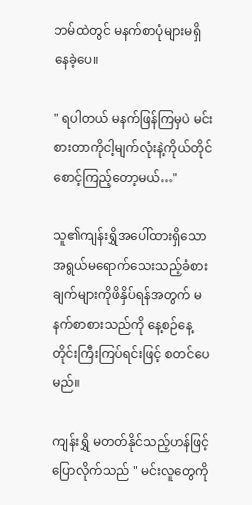ဘမ်ထဲတွင် မနက်စာပုံများမရှိနေခဲ့ပေ။

" ရပါတယ် မနက်ဖြန်ကြမှပဲ မင်းစားတာကိုငါ့မျက်လုံးနဲ့ကိုယ်တိုင်စောင့်ကြည့်တော့မယ်…"

သူ၏ကျန်းရွှိအပေါ်ထားရှိသောအရွယ်မရောက်သေးသည့်ခံစားချက်များကိုဖိနှိပ်ရန်အတွက် မနက်စာစားသည်ကို နေ့စဉ်နေ့တိုင်းကြီးကြပ်ရင်းဖြင့် စတင်ပေမည်။

ကျန်းရွှိ မတတ်နိုင်သည့်ဟန်ဖြင့် ပြောလိုက်သည် " မင်းလူတွေကို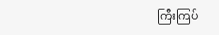ကြီးကြပ်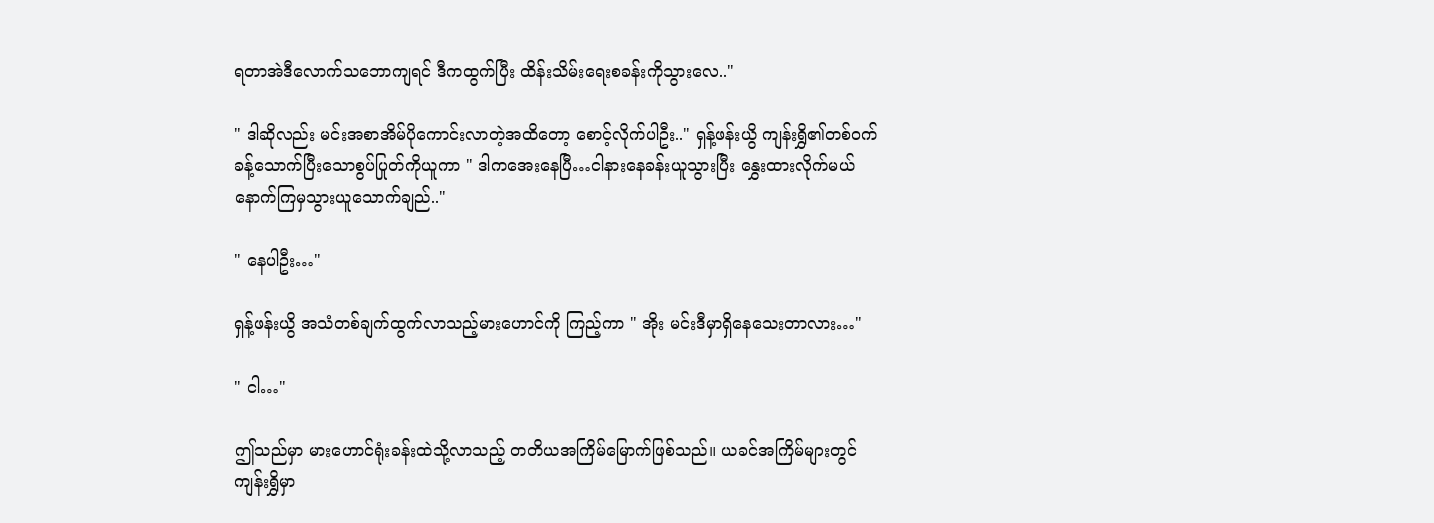ရတာအဲဒီလောက်သဘောကျရင် ဒီကထွက်ပြီး ထိန်းသိမ်းရေးစခန်းကိုသွားလေ.."

" ဒါဆိုလည်း မင်းအစာအိမ်ပိုကောင်းလာတဲ့အထိတော့ စောင့်လိုက်ပါဦး.." ရှန့်ဖန်းယွိ ကျန်းရွှိ၏တစ်ဝက်ခန့်သောက်ပြီးသောစွပ်ပြုတ်ကိုယူကာ " ဒါကအေးနေပြီ…ငါနားနေခန်းယူသွားပြီး နွှေးထားလိုက်မယ် နောက်ကြမှသွားယူသောက်ချည်.."

" နေပါဦး…"

ရှန့်ဖန်းယွိ အသံတစ်ချက်ထွက်လာသည့်မားဟောင်ကို ကြည့်ကာ " အိုး မင်းဒီမှာရှိနေသေးတာလား…"

" ငါ…"

ဤသည်မှာ မားဟောင်ရုံးခန်းထဲသို့လာသည့် တတိယအကြိမ်မြောက်ဖြစ်သည်။ ယခင်အကြိမ်များတွင် ကျန်းရွှိမှာ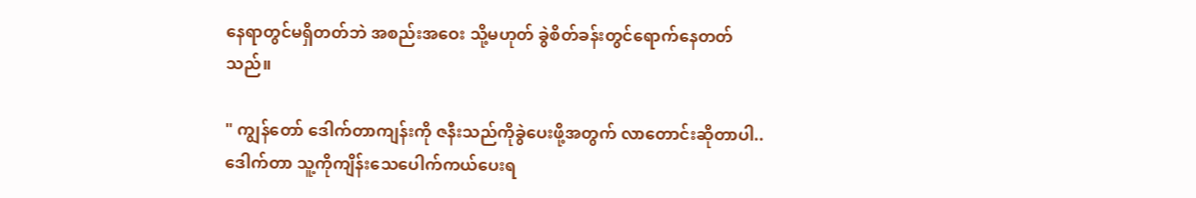နေရာတွင်မရှိတတ်ဘဲ အစည်းအဝေး သို့မဟုတ် ခွဲစိတ်ခန်းတွင်ရောက်နေတတ်သည်။

" ကျွန်တော် ဒေါက်တာကျန်းကို ဇနီးသည်ကိုခွဲပေးဖို့အတွက် လာတောင်းဆိုတာပါ.. ဒေါက်တာ သူ့ကိုကျိန်းသေပေါက်ကယ်ပေးရ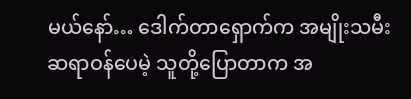မယ်နော်… ဒေါက်တာရှောက်က အမျိုးသမီးဆရာဝန်ပေမဲ့ သူတို့ပြောတာက အ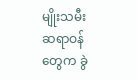မျိုးသမီးဆရာဝန်တွေက ခွဲ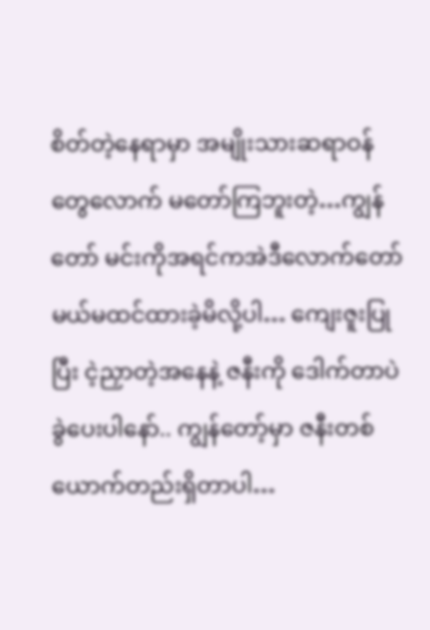စိတ်‌တဲ့နေရာမှာ အမျိုးသားဆရာဝန်တွေလောက် မတော်ကြဘူးတဲ့…ကျွန်တော် မင်းကိုအရင်ကအဲဒီလောက်တော်မယ်မထင်ထားခဲ့မိလို့ပါ… ကျေးဇူးပြုပြီး ငဲ့ညှာတဲ့အနေနဲ့ ဇနီးကို ဒေါက်တာပဲခွဲပေးပါနော်.. ကျွန်တော့်မှာ ဇနီးတစ်ယောက်တည်းရှိတာပါ…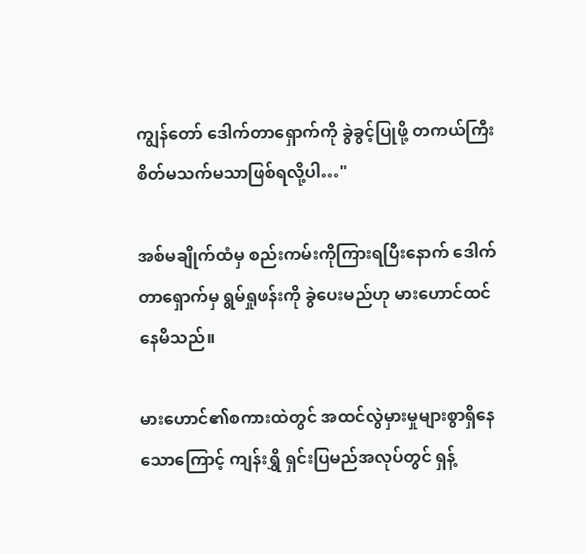ကျွန်တော် ဒေါက်တာရှောက်ကို ခွဲခွင့်ပြုဖို့ တကယ်ကြီးစိတ်မသက်မသာဖြစ်ရလို့ပါ…"

အစ်မချိုက်ထံမှ စည်းကမ်းကိုကြားရပြီးနောက် ဒေါက်တာရှောက်မှ ရွမ်ရှုဖန်းကို ခွဲပေးမည်ဟု မားဟောင်‌ထင်နေမိသည်။

မားဟောင်၏စကားထဲတွင် အထင်လွဲမှားမှုများစွာရှိနေသောကြောင့် ကျန်းရွှိ ရှင်းပြမည်အလုပ်တွင် ရှန့်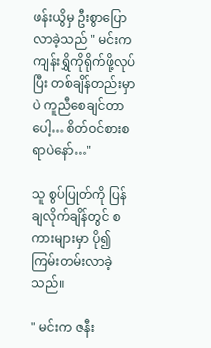ဖန်းယွိမှ ဦးစွာပြောလာခဲ့သည် " မင်းကကျန်းရွှိကိုရိုက်ဖို့လုပ်ပြီး တစ်ချိန်တည်းမှာပဲ ကူညီစေချင်တာပေါ့… စိတ်ဝင်စားစရာပဲနော်…"

သူ စွပ်ပြုတ်ကို ပြန်ချလိုက်ချိန်တွင် စကားများမှာ ပို၍ကြမ်းတမ်းလာခဲ့သည်။

" မင်းက ဇနီး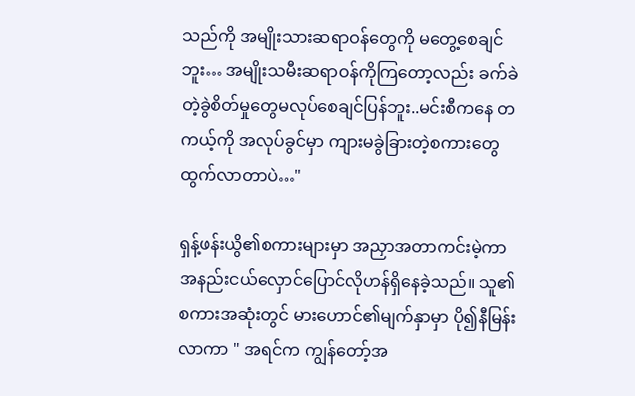သည်ကို အမျိုးသားဆရာဝန်တွေကို မတွေ့စေချင်ဘူး… အမျိုးသမီးဆရာဝန်ကိုကြတော့လည်း ခက်ခဲတဲ့ခွဲစိတ်မှုတွေမလုပ်စေချင်ပြန်ဘူး..မင်းစီကနေ တကယ့်ကို အလုပ်ခွင်မှာ ကျားမခွဲခြားတဲ့စကားတွေ ထွက်လာတာပဲ…"

ရှန့်ဖန်းယွိ၏စကားများမှာ အညှာအတာကင်းမဲ့ကာ အနည်းငယ်လှောင်ပြောင်လိုဟန်ရှိနေခဲ့သည်။ သူ၏စကားအဆုံးတွင် မားဟောင်၏မျက်နှာမှာ ပို၍နီမြန်းလာကာ " အရင်က ကျွန်တော့်အ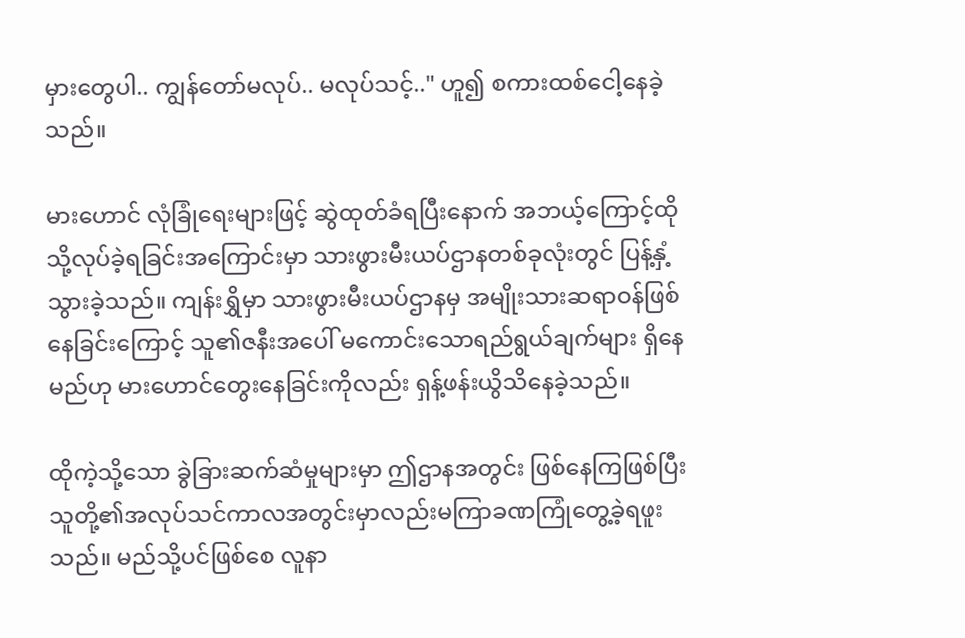မှားတွေပါ.. ကျွန်တော်မလုပ်.. မလုပ်သင့်.." ဟူ၍ စကားထစ်ငေါ့နေခဲ့သည်။

မားဟောင် လုံခြုံရေးများဖြင့် ဆွဲထုတ်ခံရပြီးနောက် အဘယ့်ကြောင့်ထိုသို့လုပ်ခဲ့ရခြင်းအကြောင်းမှာ သားဖွားမီးယပ်ဌာနတစ်ခုလုံးတွင် ပြန့်နှံ့သွားခဲ့သည်။ ကျန်းရွှိမှာ သားဖွားမီးယပ်ဌာနမှ အမျိုးသားဆရာဝန်ဖြစ်နေခြင်းကြောင့် သူ၏ဇနီးအပေါ် မကောင်းသောရည်ရွယ်ချက်များ ရှိနေမည်ဟု မားဟောင်တွေးနေခြင်းကိုလည်း ရှန့်ဖန်းယွိသိနေခဲ့သည်။

ထိုကဲ့သို့သော ခွဲခြားဆက်ဆံမှုများမှာ ဤဌာနအတွင်း ဖြစ်နေကြဖြစ်ပြီး သူတို့၏အလုပ်သင်ကာလအတွင်းမှာလည်းမကြာခဏကြုံတွေ့ခဲ့ရဖူးသည်။ မည်သို့ပင်ဖြစ်စေ လူနာ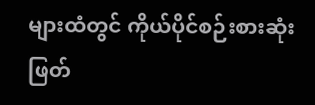များထံတွင် ကိုယ်ပိုင်စဉ်းစားဆုံးဖြတ်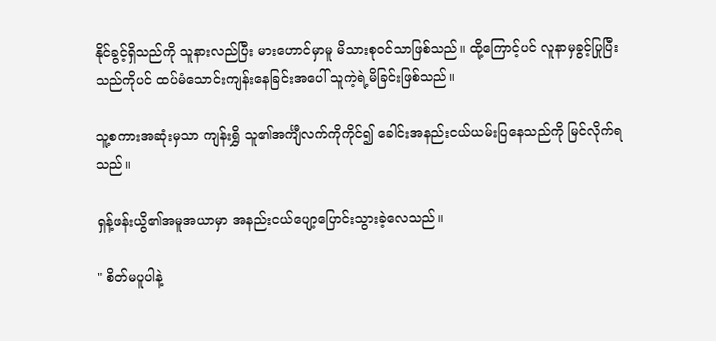နိုင်ခွင့်ရှိသည်ကို သူနားလည်ပြီး မားဟောင်မှာမူ မိသားစုဝင်သာဖြစ်သည်။ ထို့ကြောင့်ပင် လူနာမှခွင့်ပြုပြီးသည်ကိုပင် ထပ်မံသောင်းကျန်းနေခြင်းအပေါ် သူကဲ့ရဲ့မိခြင်းဖြစ်သည်။

သူ့စကားအဆုံးမှသာ ကျန်းရွှိ သူ၏အင်္ကျီလက်ကိုကိုင်၍ ခေါင်းအနည်းငယ်ယမ်းပြနေသည်ကို မြင်လိုက်ရသည်။

ရှန့်ဖန်းယွိ၏အမူအယာမှာ အနည်းငယ်ပျော့ပြောင်းသွားခဲ့လေသည်။

" စိတ်မပူပါနဲ့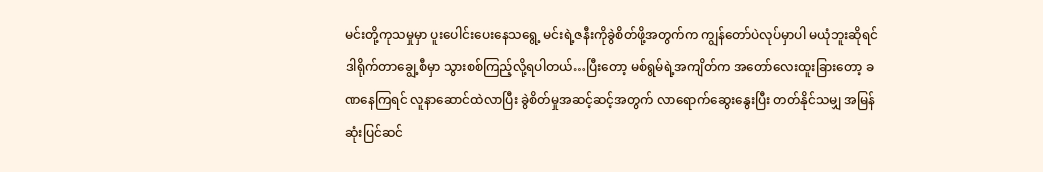မင်းတို့ကုသမှုမှာ ပူးပေါင်းပေးနေသရွေ့ မင်းရဲ့ဇနီးကိုခွဲစိတ်ဖို့အတွက်က ကျွန်တော်ပဲလုပ်မှာပါ မယုံဘူးဆိုရင် ဒါရိုက်တာချွေ့စီမှာ သွားစစ်ကြည့်လို့ရပါတယ်…ပြီးတော့ မစ်ရွမ်ရဲ့အကျိတ်က အတော်လေးထူးခြားတော့ ခဏနေကြရင် လူနာဆောင်ထဲလာပြီး ခွဲစိတ်မှုအဆင့်ဆင့်အတွက် လာရောက်ဆွေးနွေးပြီး တတ်နိုင်သမျှ အမြန်ဆုံးပြင်ဆင်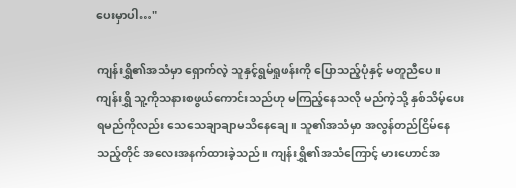ပေးမှာပါ…"

ကျန်းရွှိ၏အသံမှာ ရှောက်လဲ့ သူနှင့်ရွမ်ရှုဖန်းကို ပြောသည့်ပုံနှင့် မတူညီပေ။ ကျန်းရွှိ သူ့ကိုသနားစဖွယ်ကောင်းသည်ဟု မကြည့်နေသလို မည်ကဲ့သို့ ‌နှစ်သိမ့်ပေးရမည်ကိုလည်း သေသေချာချာမသိနေချေ။ သူ၏အသံမှာ အလွန်တည်ငြိမ်နေသည့်တိုင် အလေးအနက်ထားခဲ့သည်။ ကျန်းရွှိ၏အသံကြောင့် မားဟောင်အ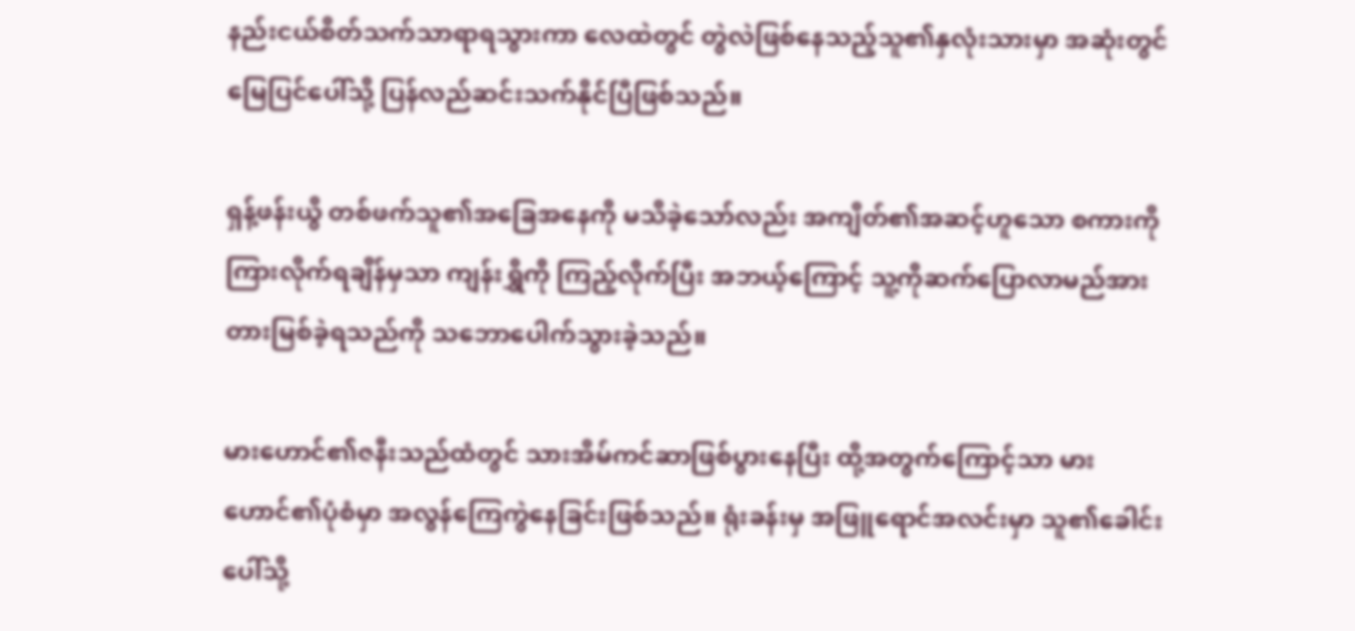နည်းငယ်စိတ်သက်သာရာရသွားကာ လေထဲတွင် တွဲလဲဖြစ်နေသည့်သူ၏နှလုံးသားမှာ အဆုံးတွင် မြေပြင်ပေါ်သို့ ပြန်လည်ဆင်းသက်နိုင်ပြီဖြစ်သည်။

ရှန့်ဖန်းယွိ တစ်ဖက်သူ၏အခြေအနေကို မသိခဲ့သော်လည်း အကျိတ်၏အဆင့်ဟူသော စကားကို ကြားလိုက်ရချိန်မှသာ ကျန်းရွှိကို ကြည့်လိုက်ပြီး အဘယ့်ကြောင့် သူ့ကိုဆက်ပြောလာမည်အား တားမြစ်ခဲ့ရသည်ကို သဘောပေါက်သွားခဲ့သည်။

မားဟောင်၏ဇနီးသည်ထံတွင် သားအိမ်ကင်ဆာဖြစ်ပွားနေပြီး ထို့အတွက်ကြောင့်သာ မားဟောင်၏ပုံစံမှာ အလွန်ကြေကွဲနေခြင်းဖြစ်သည်။ ရုံးခန်းမှ အဖြူရောင်အလင်းမှာ သူ၏ခေါင်းပေါ်သို့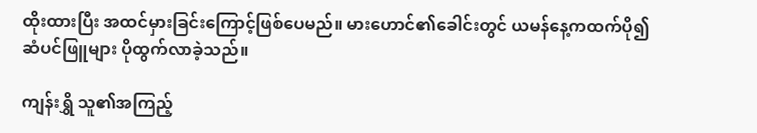ထိုးထားပြီး အထင်မှားခြင်းကြောင့်ဖြစ်ပေမည်။ မားဟောင်၏ခေါင်းတွင် ယမန်နေ့ကထက်ပို၍ ဆံပင်ဖြူများ ပိုထွက်လာခဲ့သည်။

ကျန်းရွှိ သူ၏အကြည့်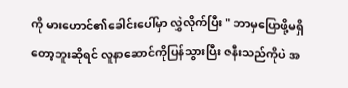ကို မားဟောင်၏ခေါင်းပေါ်မှာ လွှဲလိုက်ပြီး " ဘာမှပြောဖို့မရှိတော့ဘူးဆိုရင် လူနာဆောင်ကိုပြန်သွားပြီး ဇနီးသည်ကိုပဲ အ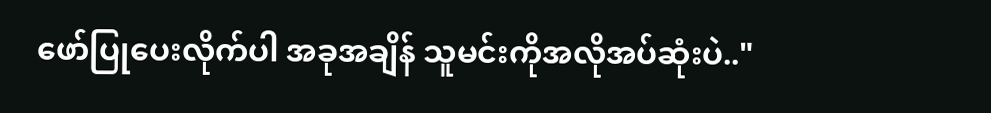ဖော်ပြုပေးလိုက်ပါ အခုအချိန် သူမင်းကိုအလိုအပ်ဆုံးပဲ.."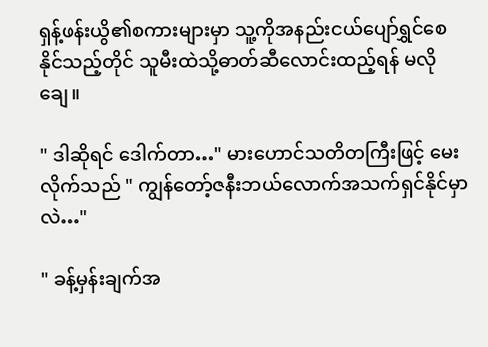ရှန့်ဖန်းယွိ၏စကားများမှာ သူ့ကိုအနည်းငယ်ပျော်ရွှင်စေနိုင်သည့်တိုင် သူမီးထဲသို့ဓာတ်ဆီလောင်းထည့်ရန် မလိုချေ။

" ဒါဆိုရင် ဒေါက်တာ…" မားဟောင်သတိတကြီးဖြင့် မေးလိုက်သည် " ကျွန်တော့်ဇနီးဘယ်လောက်အသက်ရှင်နိုင်မှာလဲ…"

" ခန့်မှန်းချက်အ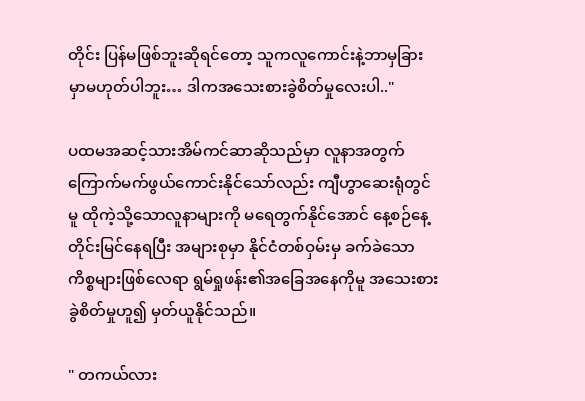တိုင်း ပြန်မဖြစ်ဘူးဆိုရင်တော့ သူကလူကောင်းနဲ့ဘာမှခြားမှာမဟုတ်ပါဘူး… ဒါကအသေးစားခွဲစိတ်မှုလေးပါ.."

ပထမအဆင့်သားအိမ်ကင်ဆာဆိုသည်မှာ လူနာအတွက်ကြောက်မက်ဖွယ်ကောင်းနိုင်သော်လည်း ကျီဟွာ‌ဆေးရုံတွင်မူ ထိုကဲ့သို့သောလူနာများကို မရေတွက်နိုင်အောင် နေ့စဉ်နေ့တိုင်းမြင်နေရပြီး အများစုမှာ နိုင်ငံတစ်ဝှမ်းမှ ခက်ခဲသောကိစ္စများဖြစ်လေရာ ရွမ်ရှုဖန်း၏အခြေအနေကိုမူ အသေးစားခွဲစိတ်မှုဟူ၍ မှတ်ယူနိုင်သည်။

" တကယ်လား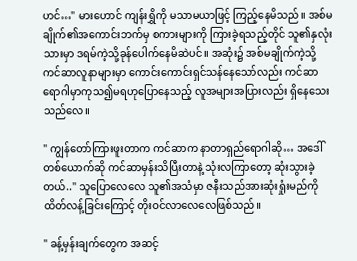ဟင်…" မားဟောင် ကျန်းရွှိကို မသာမယာဖြင့် ကြည့်နေမိသည်။ အစ်မချိုက်၏အကောင်းဘက်မှ စကားများကို ကြားခဲ့ရသည့်တိုင် သူ၏နှလုံးသားမှာ ဒရမ်ကဲ့သို့ခုန်ပေါက်နေမိဆဲပင်။ အဆုံး၌ အစ်မချိုက်ကဲ့သို့ ကင်ဆာလူနာများမှာ ကောင်းကောင်းရှင်သန်နေသော်လည်း ကင်ဆာရောဂါမှာကုသ၍မရဟုပြောနေသည့် လူအများအပြားလည်း ရှိနေသေးသည်လေ။

" ကျွန်တော်ကြားဖူးတာက ကင်ဆာက နာတာရှည်ရောဂါဆို… အဒေါ်တစ်ယောက်ဆို ကင်ဆာမှန်းသိပြီးတာနဲ့ သုံးလကြာတော့ ဆုံးသွားခဲ့တယ်.." သူပြောလေလေ သူ၏အသံမှာ ဇနီးသည်အားဆုံးရှုံးမည်ကို ထိတ်လန့်ခြင်းကြောင့် တိုးဝင်လာလေလေဖြစ်သည်။

" ခန့်မှန်းချက်တွေက အဆင့်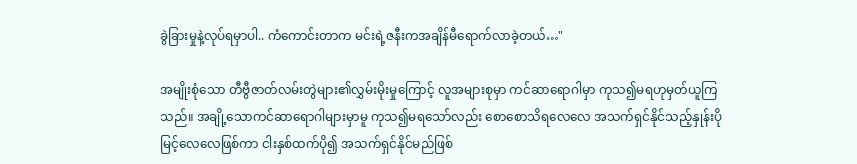ခွဲခြားမှုနဲ့လုပ်ရမှာပါ.. ကံကောင်းတာက မင်းရဲ့ဇနီးကအချိန်မီရောက်လာခဲ့တယ်…"

အမျိုးစုံသော တီဗွီဇာတ်လမ်းတွဲများ၏လွှမ်းမိုးမှုကြောင့် လူအများစုမှာ ကင်ဆာရောဂါမှာ ‌ကုသ၍မရဟုမှတ်ယူကြသည်။ အချို့သောကင်ဆာရောဂါများမှာမူ ကုသ၍မရသော်လည်း စောစောသိရလေလေ အသက်ရှင်နိုင်သည့်နှုန်းပိုမြင့်လေလေဖြစ်ကာ ငါးနှစ်ထက်ပို၍ အသက်ရှင်နိုင်မည်ဖြစ်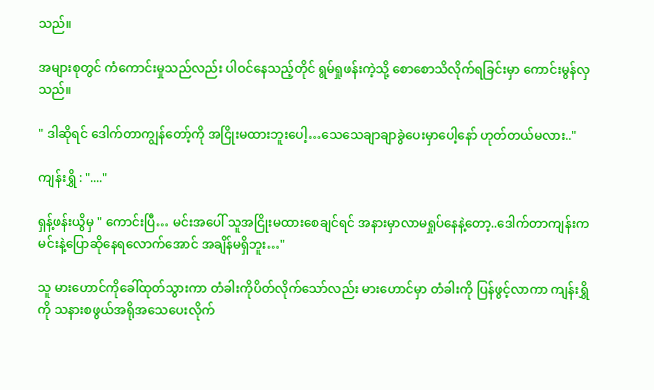သည်။

အများစုတွင် ကံကောင်းမှုသည်လည်း ပါဝင်နေသည့်တိုင် ရွမ်ရှုဖန်းကဲ့သို့ စောစောသိလိုက်ရခြင်းမှာ ကောင်းမွန်လှသည်။

" ဒါဆိုရင် ဒေါက်တာကျွန်တော့်ကို အငြိုးမထားဘူးပေါ့…သေသေချာချာခွဲပေးမှာပေါ့နော် ဟုတ်တယ်မလား.."

ကျန်းရွှိ : "...."

ရှန့်ဖန်းယွိမှ " ကောင်းပြီ… မင်းအပေါ် သူအငြိုးမထားစေချင်ရင် အနားမှာလာမရှုပ်နေနဲ့တော့..ဒေါက်တာကျန်းက မင်းနဲ့ပြောဆိုနေရလောက်အောင် အချိန်မရှိဘူး…"

သူ မားဟောင်ကိုခေါ်ထုတ်သွားကာ တံခါးကိုပိတ်လိုက်သော်လည်း မားဟောင်မှာ တံခါးကို ပြန်ဖွင့်လာကာ ကျန်းရွှိကို သနားစဖွယ်အရိုအသေပေးလိုက်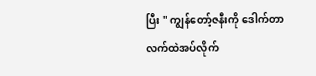ပြီး " ကျွန်တော့်ဇနီးကို ဒေါက်တာလက်ထဲအပ်လိုက်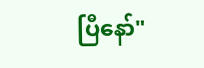ပြီနော်"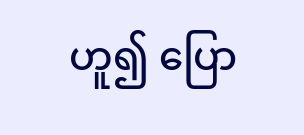ဟူ၍ ပြော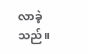လာခဲ့သည်။